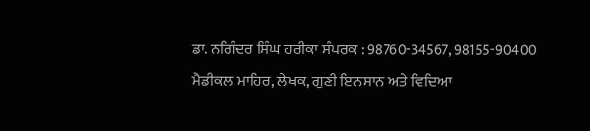ਡਾ. ਨਗਿੰਦਰ ਸਿੰਘ ਹਰੀਕਾ ਸੰਪਰਕ : 98760-34567, 98155-90400
ਮੈਡੀਕਲ ਮਾਹਿਰ, ਲੇਖਕ, ਗੁਣੀ ਇਨਸਾਨ ਅਤੇ ਵਿਦਿਆ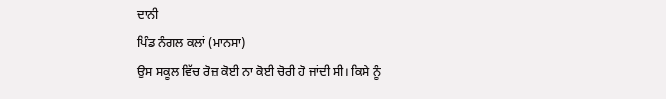ਦਾਨੀ
ਪਿੰਡ ਨੰਗਲ ਕਲਾਂ (ਮਾਨਸਾ)
ਉਸ ਸਕੂਲ ਵਿੱਚ ਰੋਜ਼ ਕੋਈ ਨਾ ਕੋਈ ਚੋਰੀ ਹੋ ਜਾਂਦੀ ਸੀ। ਕਿਸੇ ਨੂੰ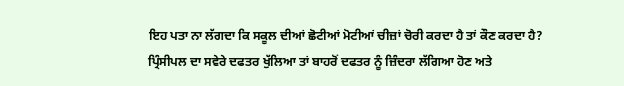ਇਹ ਪਤਾ ਨਾ ਲੱਗਦਾ ਕਿ ਸਕੂਲ ਦੀਆਂ ਛੋਟੀਆਂ ਮੋਟੀਆਂ ਚੀਜ਼ਾਂ ਚੋਰੀ ਕਰਦਾ ਹੈ ਤਾਂ ਕੌਣ ਕਰਦਾ ਹੈ? ਪ੍ਰਿੰਸੀਪਲ ਦਾ ਸਵੇਰੇ ਦਫਤਰ ਖੁੱਲਿਆ ਤਾਂ ਬਾਹਰੋਂ ਦਫਤਰ ਨੂੰ ਜ਼ਿੰਦਰਾ ਲੱਗਿਆ ਹੋਣ ਅਤੇ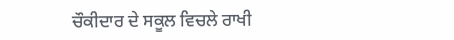ਚੌਕੀਦਾਰ ਦੇ ਸਕੂਲ ਵਿਚਲੇ ਰਾਖੀ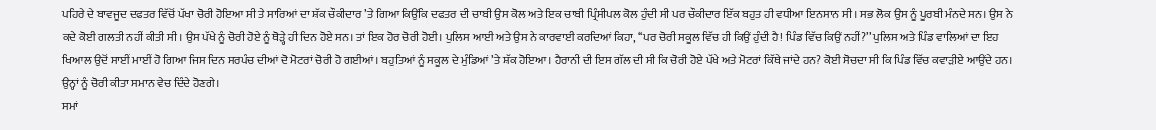ਪਹਿਰੇ ਦੇ ਬਾਵਜੂਦ ਦਫਤਰ ਵਿੱਚੋਂ ਪੱਖਾ ਚੋਰੀ ਹੋਇਆ ਸੀ ਤੇ ਸਾਰਿਆਂ ਦਾ ਸ਼ੱਕ ਚੌਕੀਦਾਰ ’ਤੇ ਗਿਆ ਕਿਉਂਕਿ ਦਫਤਰ ਦੀ ਚਾਬੀ ਉਸ ਕੋਲ ਅਤੇ ਇਕ ਚਾਬੀ ਪ੍ਰਿੰਸੀਪਲ ਕੋਲ ਹੁੰਦੀ ਸੀ ਪਰ ਚੌਕੀਦਾਰ ਇੱਕ ਬਹੁਤ ਹੀ ਵਧੀਆ ਇਨਸਾਨ ਸੀ। ਸਭ ਲੋਕ ਉਸ ਨੂੰ ਪੂਰਬੀ ਮੰਨਦੇ ਸਨ। ਉਸ ਨੇ ਕਦੇ ਕੋਈ ਗਲਤੀ ਨਹੀਂ ਕੀਤੀ ਸੀ। ਉਸ ਪੱਖੇ ਨੂੰ ਚੋਰੀ ਹੋਏ ਨੂੰ ਥੋੜ੍ਹੇ ਹੀ ਦਿਨ ਹੋਏ ਸਨ। ਤਾਂ ਇਕ ਹੋਰ ਚੋਰੀ ਹੋਈ। ਪੁਲਿਸ ਆਈ ਅਤੇ ਉਸ ਨੇ ਕਾਰਵਾਈ ਕਰਦਿਆਂ ਕਿਹਾ, ‘‘ਪਰ ਚੋਰੀ ਸਕੂਲ ਵਿੱਚ ਹੀ ਕਿਉਂ ਹੁੰਦੀ ਹੈ! ਪਿੰਡ ਵਿੱਚ ਕਿਉਂ ਨਹੀਂ?’’ ਪੁਲਿਸ ਅਤੇ ਪਿੰਡ ਵਾਲਿਆਂ ਦਾ ਇਹ ਖਿਆਲ ਉਦੋਂ ਸਾਈਂ ਮਾਈਂ ਹੋ ਗਿਆ ਜਿਸ ਦਿਨ ਸਰਪੰਚ ਦੀਆਂ ਦੋ ਮੋਟਰਾਂ ਚੋਰੀ ਹੋ ਗਈਆਂ। ਬਹੁਤਿਆਂ ਨੂੰ ਸਕੂਲ ਦੇ ਮੁੰਡਿਆਂ ’ਤੇ ਸ਼ੱਕ ਹੋਇਆ। ਹੈਰਾਨੀ ਦੀ ਇਸ ਗੱਲ ਦੀ ਸੀ ਕਿ ਚੋਰੀ ਹੋਏ ਪੱਖੇ ਅਤੇ ਮੋਟਰਾਂ ਕਿੱਥੇ ਜਾਂਦੇ ਹਨ? ਕੋਈ ਸੋਚਦਾ ਸੀ ਕਿ ਪਿੰਡ ਵਿੱਚ ਕਵਾੜੀਏ ਆਉਂਦੇ ਹਨ। ਉਨ੍ਹਾਂ ਨੂੰ ਚੋਰੀ ਕੀਤਾ ਸਮਾਨ ਵੇਚ ਦਿੰਦੇ ਹੋਣਗੇ।
ਸਮਾਂ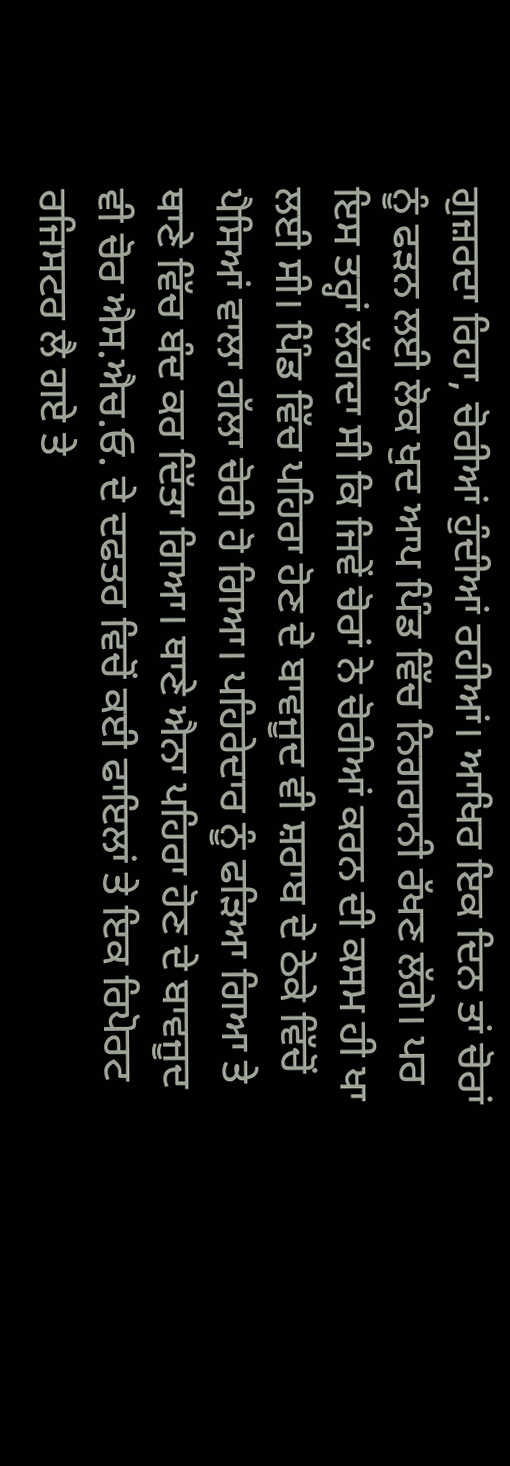ਗੁਜ਼ਰਦਾ ਰਿਹਾ, ਚੋਰੀਆਂ ਹੁੰਦੀਆਂ ਰਹੀਆਂ। ਆਖਿਰ ਇਕ ਦਿਨ ਤਾਂ ਚੋਰਾਂ ਨੂੰ ਫੜਨ ਲਈ ਲੋਕ ਖੁਦ ਆਪ ਪਿੰਡ ਵਿੱਚ ਨਿਗਰਾਨੀ ਰੱਖਣ ਲੱਗੇ। ਪਰ ਇਸ ਤਰ੍ਹਾਂ ਲੱਗਦਾ ਸੀ ਕਿ ਜਿਵੇਂ ਚੋਰਾਂ ਨੇ ਚੋਰੀਆਂ ਕਰਨ ਦੀ ਕਸਮ ਹੀ ਖਾ ਲਈ ਸੀ। ਪਿੰਡ ਵਿੱਚ ਪਹਿਰਾ ਹੋਣ ਦੇ ਬਾਵਜੂਦ ਵੀ ਸ਼ਰਾਬ ਦੇ ਠੇਕੇ ਵਿੱਚੋਂ ਪੈਸਿਆਂ ਵਾਲਾ ਗੱਲਾ ਚੋਰੀ ਹੋ ਗਿਆ। ਪਹਿਰੇਦਾਰ ਨੂੰ ਫੜਿਆ ਗਿਆ ਤੇ ਥਾਣੇ ਵਿੱਚ ਬੰਦ ਕਰ ਦਿੱਤਾ ਗਿਆ। ਥਾਣੇ ਐਨਾ ਪਹਿਰਾ ਹੋਣ ਦੇ ਬਾਵਜੂਦ ਵੀ ਚੋਰ ਐਸ.ਐਚ.ਓ. ਦੇ ਦਫਤਰ ਵਿਚੋਂ ਕਈ ਫਾਇਲਾਂ ਤੇ ਇਕ ਰਿਪੋਰਟ ਰਜਿਸਟਰ ਲੈ ਗਏ ਤੇ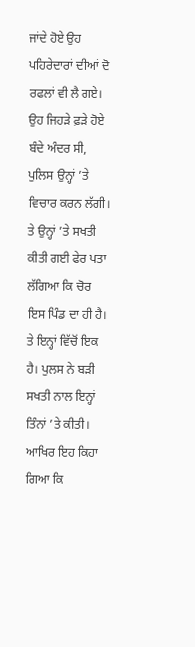ਜਾਂਦੇ ਹੋਏ ਉਹ ਪਹਿਰੇਦਾਰਾਂ ਦੀਆਂ ਦੋ ਰਫਲਾਂ ਵੀ ਲੈ ਗਏ। ਉਹ ਜਿਹੜੇ ਫ਼ੜੇ ਹੋਏ ਬੰਦੇ ਅੰਦਰ ਸੀ, ਪੁਲਿਸ ਉਨ੍ਹਾਂ ’ਤੇ ਵਿਚਾਰ ਕਰਨ ਲੱਗੀ। ਤੇ ਉਨ੍ਹਾਂ ’ਤੇ ਸਖਤੀ ਕੀਤੀ ਗਈ ਫੇਰ ਪਤਾ ਲੱਗਿਆ ਕਿ ਚੋਰ ਇਸ ਪਿੰਡ ਦਾ ਹੀ ਹੈ। ਤੇ ਇਨ੍ਹਾਂ ਵਿੱਚੋਂ ਇਕ ਹੈ। ਪੁਲਸ ਨੇ ਬੜੀ ਸਖਤੀ ਨਾਲ ਇਨ੍ਹਾਂ ਤਿੰਨਾਂ ’ਤੇ ਕੀਤੀ। ਆਖਿਰ ਇਹ ਕਿਹਾ ਗਿਆ ਕਿ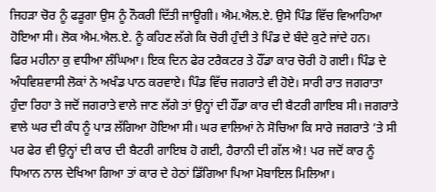ਜਿਹੜਾ ਚੋਰ ਨੂੰ ਫੜੂਗਾ ਉਸ ਨੂੰ ਨੌਕਰੀ ਦਿੱਤੀ ਜਾਊਗੀ। ਐਮ.ਐਲ.ਏ. ਉਸੇ ਪਿੰਡ ਵਿੱਚ ਵਿਆਹਿਆ ਹੋਇਆ ਸੀ। ਲੋਕ ਐਮ.ਐਲ.ਏ. ਨੂੰ ਕਹਿਣ ਲੱਗੇ ਕਿ ਚੋਰੀ ਹੁੰਦੀ ਤੇ ਪਿੰਡ ਦੇ ਬੰਦੇ ਕੁਟੇ ਜਾਂਦੇ ਹਨ।
ਫਿਰ ਮਹੀਨਾ ਕੁ ਵਧੀਆ ਲੰਘਿਆ। ਇਕ ਦਿਨ ਫੇਰ ਟਰੈਕਟਰ ਤੇ ਹੌਂਡਾ ਕਾਰ ਚੋਰੀ ਹੋ ਗਈ। ਪਿੰਡ ਦੇ ਅੰਧਵਿਸ਼ਵਾਸੀ ਲੋਕਾਂ ਨੇ ਅਖੰਡ ਪਾਠ ਕਰਵਾਏ। ਪਿੰਡ ਵਿੱਚ ਜਗਰਾਤੇ ਵੀ ਹੋਏ। ਸਾਰੀ ਰਾਤ ਜਗਰਾਤਾ ਹੁੰਦਾ ਰਿਹਾ ਤੇ ਜਦੋਂ ਜਗਰਾਤੇ ਵਾਲੇ ਜਾਣ ਲੱਗੇ ਤਾਂ ਉਨ੍ਹਾਂ ਦੀ ਹੌਂਡਾ ਕਾਰ ਦੀ ਬੈਟਰੀ ਗਾਇਬ ਸੀ। ਜਗਰਾਤੇ ਵਾਲੇ ਘਰ ਦੀ ਕੰਧ ਨੂੰ ਪਾੜ ਲੱਗਿਆ ਹੋਇਆ ਸੀ। ਘਰ ਵਾਲਿਆਂ ਨੇ ਸੋਚਿਆ ਕਿ ਸਾਰੇ ਜਗਰਾਤੇ ’ਤੇ ਸੀ ਪਰ ਫੇਰ ਵੀ ਉਨ੍ਹਾਂ ਦੀ ਕਾਰ ਦੀ ਬੈਟਰੀ ਗਾਇਬ ਹੋ ਗਈ, ਹੈਰਾਨੀ ਦੀ ਗੱਲ ਐ! ਪਰ ਜਦੋਂ ਕਾਰ ਨੂੰ ਧਿਆਨ ਨਾਲ ਦੇਖਿਆ ਗਿਆ ਤਾਂ ਕਾਰ ਦੇ ਹੇਠਾਂ ਡਿੱਗਿਆ ਪਿਆ ਮੋਬਾਇਲ ਮਿਲਿਆ।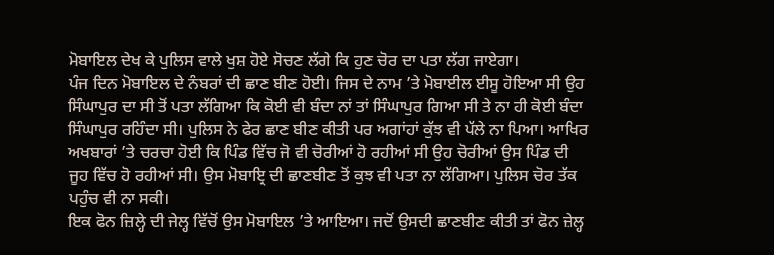ਮੋਬਾਇਲ ਦੇਖ ਕੇ ਪੁਲਿਸ ਵਾਲੇ ਖੁਸ਼ ਹੋਏ ਸੋਚਣ ਲੱਗੇ ਕਿ ਹੁਣ ਚੋਰ ਦਾ ਪਤਾ ਲੱਗ ਜਾਏਗਾ।
ਪੰਜ ਦਿਨ ਮੋਬਾਇਲ ਦੇ ਨੰਬਰਾਂ ਦੀ ਛਾਣ ਬੀਣ ਹੋਈ। ਜਿਸ ਦੇ ਨਾਮ ’ਤੇ ਮੋਬਾਈਲ ਈਸੂ ਹੋਇਆ ਸੀ ਉਹ ਸਿੰਘਾਪੁਰ ਦਾ ਸੀ ਤੋਂ ਪਤਾ ਲੱਗਿਆ ਕਿ ਕੋਈ ਵੀ ਬੰਦਾ ਨਾਂ ਤਾਂ ਸਿੰਘਾਪੁਰ ਗਿਆ ਸੀ ਤੇ ਨਾ ਹੀ ਕੋਈ ਬੰਦਾ ਸਿੰਘਾਪੁਰ ਰਹਿੰਦਾ ਸੀ। ਪੁਲਿਸ ਨੇ ਫੇਰ ਛਾਣ ਬੀਣ ਕੀਤੀ ਪਰ ਅਗਾਂਹਾਂ ਕੁੱਝ ਵੀ ਪੱਲੇ ਨਾ ਪਿਆ। ਆਖਿਰ ਅਖਬਾਰਾਂ ’ਤੇ ਚਰਚਾ ਹੋਈ ਕਿ ਪਿੰਡ ਵਿੱਚ ਜੋ ਵੀ ਚੋਰੀਆਂ ਹੋ ਰਹੀਆਂ ਸੀ ਉਹ ਚੋਰੀਆਂ ਉਸ ਪਿੰਡ ਦੀ ਜੂਹ ਵਿੱਚ ਹੋ ਰਹੀਆਂ ਸੀ। ਉਸ ਮੋਬਾਇ੍ਰ ਦੀ ਛਾਣਬੀਣ ਤੋਂ ਕੁਝ ਵੀ ਪਤਾ ਨਾ ਲੱਗਿਆ। ਪੁਲਿਸ ਚੋਰ ਤੱਕ ਪਹੁੰਚ ਵੀ ਨਾ ਸਕੀ।
ਇਕ ਫੋਨ ਜ਼ਿਲ੍ਹੇ ਦੀ ਜੇਲ੍ਹ ਵਿੱਚੋਂ ਉਸ ਮੋਬਾਇਲ ’ਤੇ ਆਇਆ। ਜਦੋਂ ਉਸਦੀ ਛਾਣਬੀਣ ਕੀਤੀ ਤਾਂ ਫੋਨ ਜ਼ੇਲ੍ਹ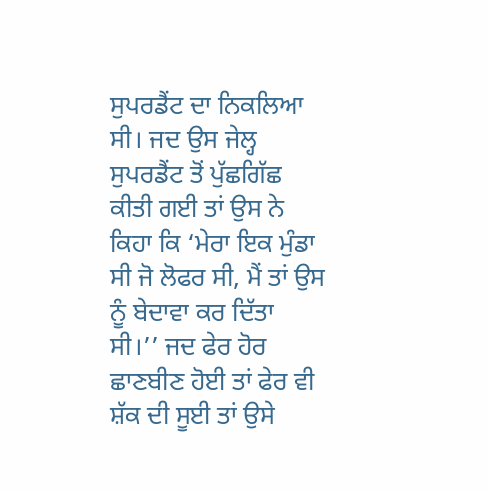ਸੁਪਰਡੈਂਟ ਦਾ ਨਿਕਲਿਆ ਸੀ। ਜਦ ਉਸ ਜੇਲ੍ਹ ਸੁਪਰਡੈਂਟ ਤੋਂ ਪੁੱਛਗਿੱਛ ਕੀਤੀ ਗਈ ਤਾਂ ਉਸ ਨੇ ਕਿਹਾ ਕਿ ‘ਮੇਰਾ ਇਕ ਮੁੰਡਾ ਸੀ ਜੋ ਲੋਫਰ ਸੀ, ਮੈਂ ਤਾਂ ਉਸ ਨੂੰ ਬੇਦਾਵਾ ਕਰ ਦਿੱਤਾ ਸੀ।’’ ਜਦ ਫੇਰ ਹੋਰ ਛਾਣਬੀਣ ਹੋਈ ਤਾਂ ਫੇਰ ਵੀ ਸ਼ੱਕ ਦੀ ਸੂਈ ਤਾਂ ਉਸੇ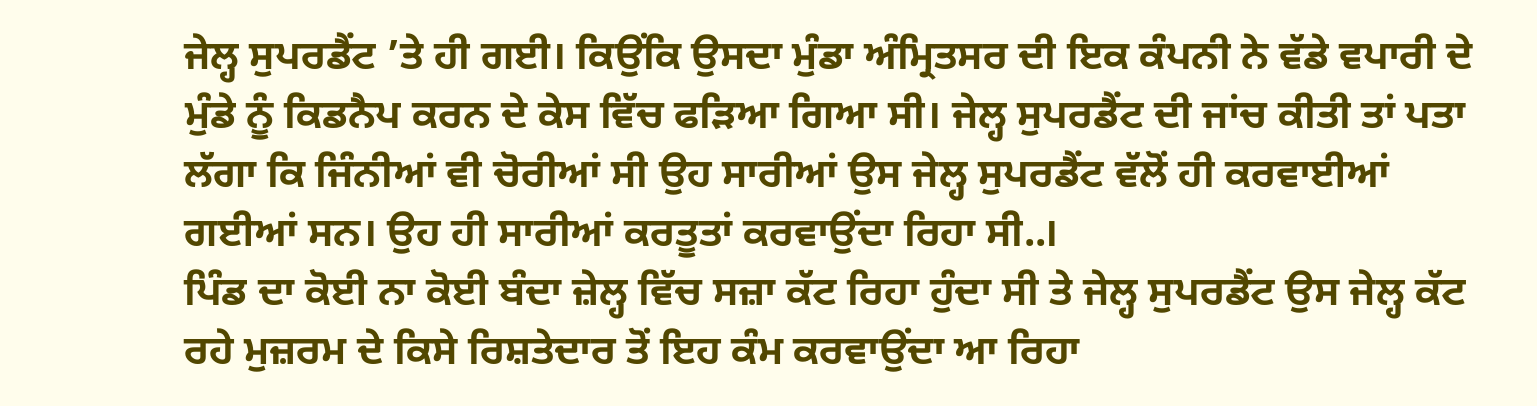ਜੇਲ੍ਹ ਸੁਪਰਡੈਂਟ ’ਤੇ ਹੀ ਗਈ। ਕਿਉਂਕਿ ਉਸਦਾ ਮੁੰਡਾ ਅੰਮ੍ਰਿਤਸਰ ਦੀ ਇਕ ਕੰਪਨੀ ਨੇ ਵੱਡੇ ਵਪਾਰੀ ਦੇ ਮੁੰਡੇ ਨੂੰ ਕਿਡਨੈਪ ਕਰਨ ਦੇ ਕੇਸ ਵਿੱਚ ਫੜਿਆ ਗਿਆ ਸੀ। ਜੇਲ੍ਹ ਸੁਪਰਡੈਂਟ ਦੀ ਜਾਂਚ ਕੀਤੀ ਤਾਂ ਪਤਾ ਲੱਗਾ ਕਿ ਜਿੰਨੀਆਂ ਵੀ ਚੋਰੀਆਂ ਸੀ ਉਹ ਸਾਰੀਆਂ ਉਸ ਜੇਲ੍ਹ ਸੁਪਰਡੈਂਟ ਵੱਲੋਂ ਹੀ ਕਰਵਾਈਆਂ ਗਈਆਂ ਸਨ। ਉਹ ਹੀ ਸਾਰੀਆਂ ਕਰਤੂਤਾਂ ਕਰਵਾਉਂਦਾ ਰਿਹਾ ਸੀ..।
ਪਿੰਡ ਦਾ ਕੋਈ ਨਾ ਕੋਈ ਬੰਦਾ ਜ਼ੇਲ੍ਹ ਵਿੱਚ ਸਜ਼ਾ ਕੱਟ ਰਿਹਾ ਹੁੰਦਾ ਸੀ ਤੇ ਜੇਲ੍ਹ ਸੁਪਰਡੈਂਟ ਉਸ ਜੇਲ੍ਹ ਕੱਟ ਰਹੇ ਮੁਜ਼ਰਮ ਦੇ ਕਿਸੇ ਰਿਸ਼ਤੇਦਾਰ ਤੋਂ ਇਹ ਕੰਮ ਕਰਵਾਉਂਦਾ ਆ ਰਿਹਾ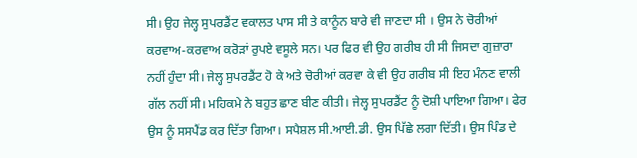ਸੀ। ਉਹ ਜੇਲ੍ਹ ਸੁਪਰਡੈਂਟ ਵਕਾਲਤ ਪਾਸ ਸੀ ਤੇ ਕਾਨੂੰਨ ਬਾਰੇ ਵੀ ਜਾਣਦਾ ਸੀ । ਉਸ ਨੇ ਚੋਰੀਆਂ ਕਰਵਾਅ-ਕਰਵਾਅ ਕਰੋੜਾਂ ਰੁਪਏ ਵਸੂਲੇ ਸਨ। ਪਰ ਫਿਰ ਵੀ ਉਹ ਗਰੀਬ ਹੀ ਸੀ ਜਿਸਦਾ ਗੁਜ਼ਾਰਾ ਨਹੀਂ ਹੁੰਦਾ ਸੀ। ਜੇਲ੍ਹ ਸੁਪਰਡੈਂਟ ਹੋ ਕੇ ਅਤੇ ਚੋਰੀਆਂ ਕਰਵਾ ਕੇ ਵੀ ਉਹ ਗਰੀਬ ਸੀ ਇਹ ਮੰਨਣ ਵਾਲੀ ਗੱਲ ਨਹੀਂ ਸੀ। ਮਹਿਕਮੇ ਨੇ ਬਹੁਤ ਛਾਣ ਬੀਣ ਕੀਤੀ। ਜੇਲ੍ਹ ਸੁਪਰਡੈਂਟ ਨੂੰ ਦੋਸ਼ੀ ਪਾਇਆ ਗਿਆ। ਫੇਰ ਉਸ ਨੂੰ ਸਸਪੈਂਡ ਕਰ ਦਿੱਤਾ ਗਿਆ। ਸਪੈਸ਼ਲ ਸੀ.ਆਈ.ਡੀ. ਉਸ ਪਿੱਛੇ ਲਗਾ ਦਿੱਤੀ। ਉਸ ਪਿੰਡ ਦੇ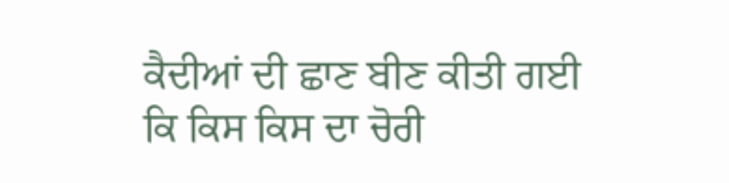ਕੈਦੀਆਂ ਦੀ ਛਾਣ ਬੀਣ ਕੀਤੀ ਗਈ ਕਿ ਕਿਸ ਕਿਸ ਦਾ ਚੋਰੀ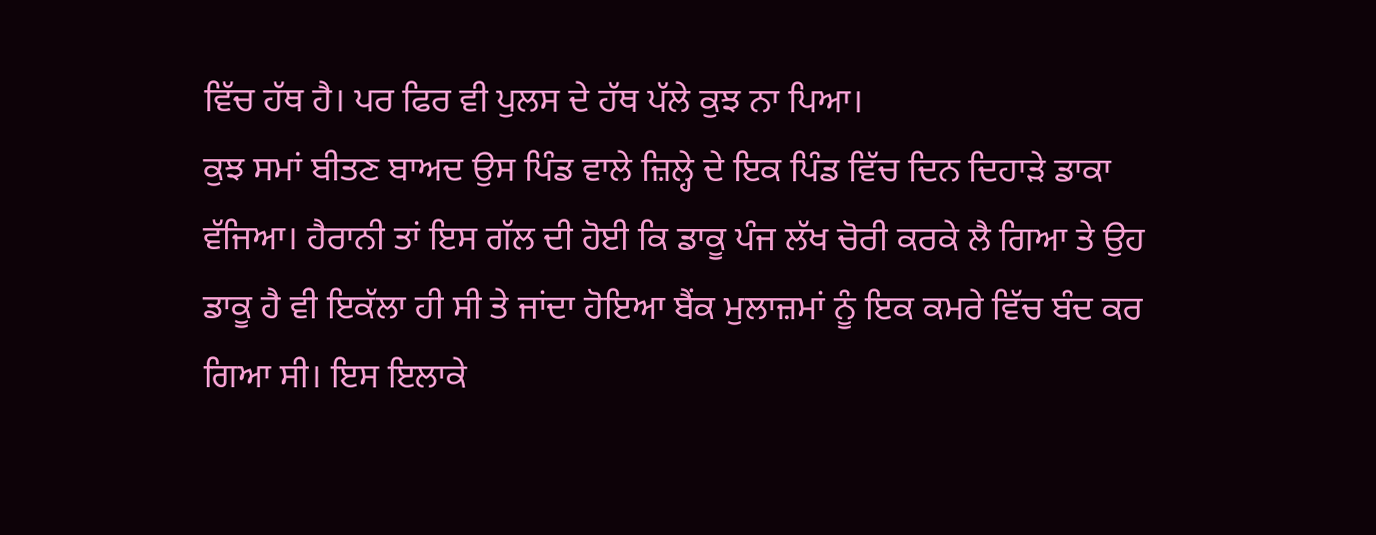ਵਿੱਚ ਹੱਥ ਹੈ। ਪਰ ਫਿਰ ਵੀ ਪੁਲਸ ਦੇ ਹੱਥ ਪੱਲੇ ਕੁਝ ਨਾ ਪਿਆ।
ਕੁਝ ਸਮਾਂ ਬੀਤਣ ਬਾਅਦ ਉਸ ਪਿੰਡ ਵਾਲੇ ਜ਼ਿਲ੍ਹੇ ਦੇ ਇਕ ਪਿੰਡ ਵਿੱਚ ਦਿਨ ਦਿਹਾੜੇ ਡਾਕਾ ਵੱਜਿਆ। ਹੈਰਾਨੀ ਤਾਂ ਇਸ ਗੱਲ ਦੀ ਹੋਈ ਕਿ ਡਾਕੂ ਪੰਜ ਲੱਖ ਚੋਰੀ ਕਰਕੇ ਲੈ ਗਿਆ ਤੇ ਉਹ ਡਾਕੂ ਹੈ ਵੀ ਇਕੱਲਾ ਹੀ ਸੀ ਤੇ ਜਾਂਦਾ ਹੋਇਆ ਬੈਂਕ ਮੁਲਾਜ਼ਮਾਂ ਨੂੰ ਇਕ ਕਮਰੇ ਵਿੱਚ ਬੰਦ ਕਰ ਗਿਆ ਸੀ। ਇਸ ਇਲਾਕੇ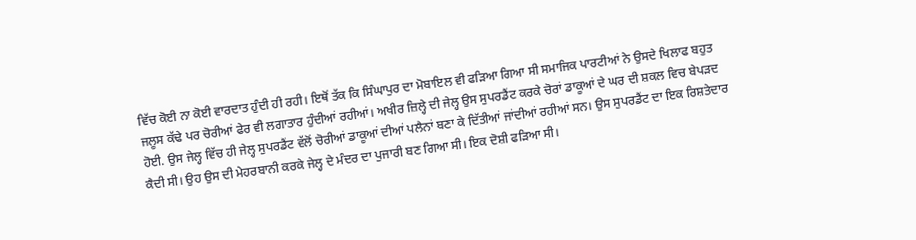ਵਿੱਚ ਕੋਈ ਨਾ ਕੋਈ ਵਾਰਦਾਤ ਹੁੰਦੀ ਹੀ ਰਹੀ। ਇਥੋਂ ਤੱਕ ਕਿ ਸਿੰਘਾਪੁਰ ਦਾ ਮੋਬਾਇਲ ਵੀ ਫੜਿਆ ਗਿਆ ਸੀ ਸਮਾਜਿਕ ਪਾਰਟੀਆਂ ਨੇ ਉਸਦੇ ਖਿਲਾਫ ਬਹੁਤ ਜਲੂਸ ਕੱਢੇ ਪਰ ਚੋਰੀਆਂ ਫੇਰ ਵੀ ਲਗਾਤਾਰ ਹੁੰਦੀਆਂ ਰਹੀਆਂ। ਅਖੀਰ ਜ਼ਿਲ੍ਹੇ ਦੀ ਜੇਲ੍ਹ ਉਸ ਸੁਪਰਡੈਂਟ ਕਰਕੇ ਚੋਰਾਂ ਡਾਕੂਆਂ ਦੇ ਘਰ ਦੀ ਸ਼ਕਲ ਵਿਚ ਬੇਪੜਦ ਹੋਈ. ਉਸ ਜੇਲ੍ਹ ਵਿੱਚ ਹੀ ਜੇਲ੍ਹ ਸੁਪਰਡੈਂਟ ਵੱਲੋਂ ਚੋਰੀਆਂ ਡਾਕੂਆਂ ਦੀਆਂ ਪਲੈਨਾਂ ਬਣਾ ਕੇ ਦਿੱਤੀਆਂ ਜਾਂਦੀਆਂ ਰਹੀਆਂ ਸਨ। ਉਸ ਸੁਪਰਡੈਂਟ ਦਾ ਇਕ ਰਿਸ਼ਤੇਦਾਰ ਕੈਦੀ ਸੀ। ਉਹ ਉਸ ਦੀ ਮੇਹਰਬਾਨੀ ਕਰਕੇ ਜੇਲ੍ਹ ਦੇ ਮੰਦਰ ਦਾ ਪੁਜਾਰੀ ਬਣ ਗਿਆ ਸੀ। ਇਕ ਦੋਸ਼ੀ ਫੜਿਆ ਸੀ।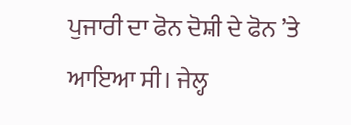ਪੁਜਾਰੀ ਦਾ ਫੋਨ ਦੋਸ਼ੀ ਦੇ ਫੋਨ ’ਤੇ ਆਇਆ ਸੀ। ਜੇਲ੍ਹ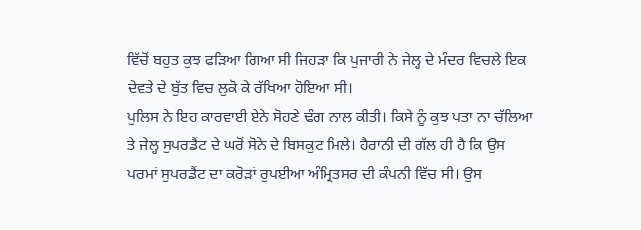ਵਿੱਚੋਂ ਬਹੁਤ ਕੁਝ ਫੜਿਆ ਗਿਆ ਸੀ ਜਿਹੜਾ ਕਿ ਪੁਜਾਰੀ ਨੇ ਜੇਲ੍ਹ ਦੇ ਮੰਦਰ ਵਿਚਲੇ ਇਕ ਦੇਵਤੇ ਦੇ ਬੁੱਤ ਵਿਚ ਲੁਕੋ ਕੇ ਰੱਖਿਆ ਹੋਇਆ ਸੀ।
ਪੁਲਿਸ ਨੇ ਇਹ ਕਾਰਵਾਈ ਏਨੇ ਸੋਹਣੇ ਢੰਗ ਨਾਲ ਕੀਤੀ। ਕਿਸੇ ਨੂੰ ਕੁਝ ਪਤਾ ਨਾ ਚੱਲਿਆ ਤੇ ਜੇਲ੍ਹ ਸੁਪਰਡੈਂਟ ਦੇ ਘਰੋਂ ਸੋਨੇ ਦੇ ਬਿਸਕੁਟ ਮਿਲੇ। ਹੈਰਾਨੀ ਦੀ ਗੱਲ ਹੀ ਹੈ ਕਿ ਉਸ ਪਰਮਾਂ ਸੁਪਰਡੈਂਟ ਦਾ ਕਰੋੜਾਂ ਰੁਪਈਆ ਅੰਮ੍ਰਿਤਸਰ ਦੀ ਕੰਪਨੀ ਵਿੱਚ ਸੀ। ਉਸ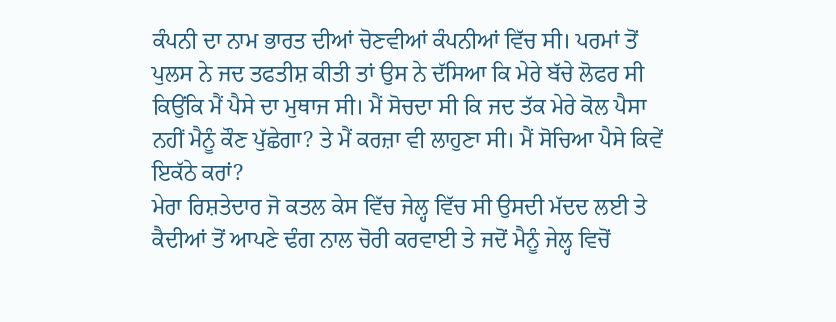ਕੰਪਨੀ ਦਾ ਨਾਮ ਭਾਰਤ ਦੀਆਂ ਚੋਣਵੀਆਂ ਕੰਪਨੀਆਂ ਵਿੱਚ ਸੀ। ਪਰਮਾਂ ਤੋਂ ਪੁਲਸ ਨੇ ਜਦ ਤਫਤੀਸ਼ ਕੀਤੀ ਤਾਂ ਉਸ ਨੇ ਦੱਸਿਆ ਕਿ ਮੇਰੇ ਬੱਚੇ ਲੋਫਰ ਸੀ ਕਿਉਂਕਿ ਮੈਂ ਪੈਸੇ ਦਾ ਮੁਥਾਜ ਸੀ। ਮੈਂ ਸੋਚਦਾ ਸੀ ਕਿ ਜਦ ਤੱਕ ਮੇਰੇ ਕੋਲ ਪੈਸਾ ਨਹੀਂ ਮੈਨੂੰ ਕੌਣ ਪੁੱਛੇਗਾ? ਤੇ ਮੈਂ ਕਰਜ਼ਾ ਵੀ ਲਾਹੁਣਾ ਸੀ। ਮੈਂ ਸੋਚਿਆ ਪੈਸੇ ਕਿਵੇਂ ਇਕੱਠੇ ਕਰਾਂ?
ਮੇਰਾ ਰਿਸ਼ਤੇਦਾਰ ਜੋ ਕਤਲ ਕੇਸ ਵਿੱਚ ਜੇਲ੍ਹ ਵਿੱਚ ਸੀ ਉਸਦੀ ਮੱਦਦ ਲਈ ਤੇ ਕੈਦੀਆਂ ਤੋਂ ਆਪਣੇ ਢੰਗ ਨਾਲ ਚੋਰੀ ਕਰਵਾਈ ਤੇ ਜਦੋਂ ਮੈਨੂੰ ਜੇਲ੍ਹ ਵਿਚੋਂ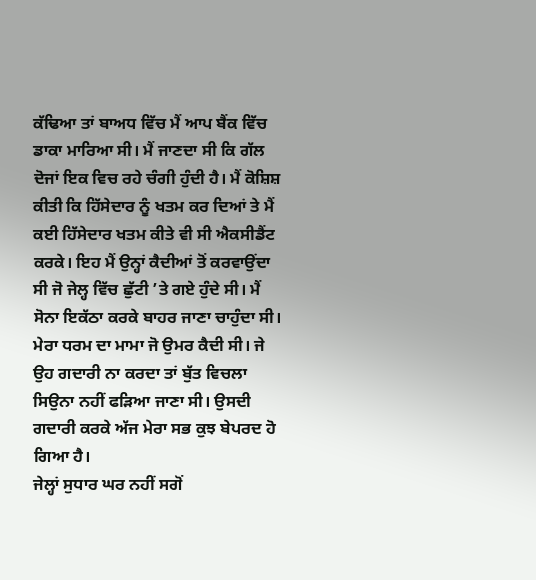ਕੱਢਿਆ ਤਾਂ ਬਾਅਧ ਵਿੱਚ ਮੈਂ ਆਪ ਬੈਂਕ ਵਿੱਚ ਡਾਕਾ ਮਾਰਿਆ ਸੀ। ਮੈਂ ਜਾਣਦਾ ਸੀ ਕਿ ਗੱਲ ਦੋਜਾਂ ਇਕ ਵਿਚ ਰਹੇ ਚੰਗੀ ਹੁੰਦੀ ਹੈ। ਮੈਂ ਕੋਸ਼ਿਸ਼ ਕੀਤੀ ਕਿ ਹਿੱਸੇਦਾਰ ਨੂੰ ਖਤਮ ਕਰ ਦਿਆਂ ਤੇ ਮੈਂ ਕਈ ਹਿੱਸੇਦਾਰ ਖਤਮ ਕੀਤੇ ਵੀ ਸੀ ਐਕਸੀਡੈਂਟ ਕਰਕੇ। ਇਹ ਮੈਂ ਉਨ੍ਹਾਂ ਕੈਦੀਆਂ ਤੋਂ ਕਰਵਾਉਂਦਾ ਸੀ ਜੋ ਜੇਲ੍ਹ ਵਿੱਚ ਛੁੱਟੀ ’ਤੇ ਗਏ ਹੁੰਦੇ ਸੀ। ਮੈਂ ਸੋਨਾ ਇਕੱਠਾ ਕਰਕੇ ਬਾਹਰ ਜਾਣਾ ਚਾਹੁੰਦਾ ਸੀ। ਮੇਰਾ ਧਰਮ ਦਾ ਮਾਮਾ ਜੋ ਉਮਰ ਕੈਦੀ ਸੀ। ਜੇ ਉਹ ਗਦਾਰੀ ਨਾ ਕਰਦਾ ਤਾਂ ਬੁੱਤ ਵਿਚਲਾ ਸਿਉਨਾ ਨਹੀਂ ਫੜਿਆ ਜਾਣਾ ਸੀ। ਉਸਦੀ ਗਦਾਰੀ ਕਰਕੇ ਅੱਜ ਮੇਰਾ ਸਭ ਕੁਝ ਬੇਪਰਦ ਹੋ ਗਿਆ ਹੈ।
ਜੇਲ੍ਹਾਂ ਸੁਧਾਰ ਘਰ ਨਹੀਂ ਸਗੋਂ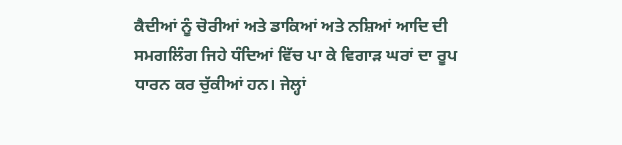ਕੈਦੀਆਂ ਨੂੰ ਚੋਰੀਆਂ ਅਤੇ ਡਾਕਿਆਂ ਅਤੇ ਨਸ਼ਿਆਂ ਆਦਿ ਦੀ ਸਮਗਲਿੰਗ ਜਿਹੇ ਧੰਦਿਆਂ ਵਿੱਚ ਪਾ ਕੇ ਵਿਗਾੜ ਘਰਾਂ ਦਾ ਰੂਪ ਧਾਰਨ ਕਰ ਚੁੱਕੀਆਂ ਹਨ। ਜੇਲ੍ਹਾਂ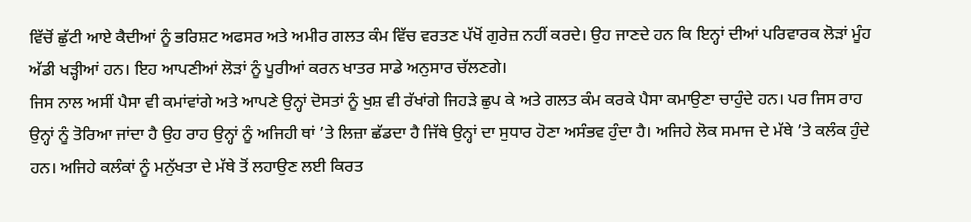ਵਿੱਚੋਂ ਛੁੱਟੀ ਆਏ ਕੈਦੀਆਂ ਨੂੰ ਭਰਿਸ਼ਟ ਅਫਸਰ ਅਤੇ ਅਮੀਰ ਗਲਤ ਕੰਮ ਵਿੱਚ ਵਰਤਣ ਪੱਖੋਂ ਗੁਰੇਜ਼ ਨਹੀਂ ਕਰਦੇ। ਉਹ ਜਾਣਦੇ ਹਨ ਕਿ ਇਨ੍ਹਾਂ ਦੀਆਂ ਪਰਿਵਾਰਕ ਲੋੜਾਂ ਮੂੰਹ ਅੱਡੀ ਖੜ੍ਹੀਆਂ ਹਨ। ਇਹ ਆਪਣੀਆਂ ਲੋੜਾਂ ਨੂੰ ਪੂਰੀਆਂ ਕਰਨ ਖਾਤਰ ਸਾਡੇ ਅਨੁਸਾਰ ਚੱਲਣਗੇ।
ਜਿਸ ਨਾਲ ਅਸੀਂ ਪੈਸਾ ਵੀ ਕਮਾਂਵਾਂਗੇ ਅਤੇ ਆਪਣੇ ਉਨ੍ਹਾਂ ਦੋਸਤਾਂ ਨੂੰ ਖੁਸ਼ ਵੀ ਰੱਖਾਂਗੇ ਜਿਹੜੇ ਛੁਪ ਕੇ ਅਤੇ ਗਲਤ ਕੰਮ ਕਰਕੇ ਪੈਸਾ ਕਮਾਉਣਾ ਚਾਹੁੰਦੇ ਹਨ। ਪਰ ਜਿਸ ਰਾਹ ਉਨ੍ਹਾਂ ਨੂੰ ਤੋਰਿਆ ਜਾਂਦਾ ਹੈ ਉਹ ਰਾਹ ਉਨ੍ਹਾਂ ਨੂੰ ਅਜਿਹੀ ਥਾਂ ’ਤੇ ਲਿਜ਼ਾ ਛੱਡਦਾ ਹੈ ਜਿੱਥੇ ਉਨ੍ਹਾਂ ਦਾ ਸੁਧਾਰ ਹੋਣਾ ਅਸੰਭਵ ਹੁੰਦਾ ਹੈ। ਅਜਿਹੇ ਲੋਕ ਸਮਾਜ ਦੇ ਮੱਥੇ ’ਤੇ ਕਲੰਕ ਹੁੰਦੇ ਹਨ। ਅਜਿਹੇ ਕਲੰਕਾਂ ਨੂੰ ਮਨੁੱਖਤਾ ਦੇ ਮੱਥੇ ਤੋਂ ਲਹਾਉਣ ਲਈ ਕਿਰਤ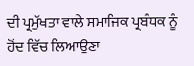ਦੀ ਪ੍ਰਮੁੱਖਤਾ ਵਾਲੇ ਸਮਾਜਿਕ ਪ੍ਰਬੰਧਕ ਨੂੰ ਹੋਂਦ ਵਿੱਚ ਲਿਆਉਣਾ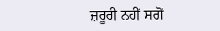ਜ਼ਰੂਰੀ ਨਹੀਂ ਸਗੋਂ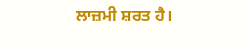ਲਾਜ਼ਮੀ ਸ਼ਰਤ ਹੈ।